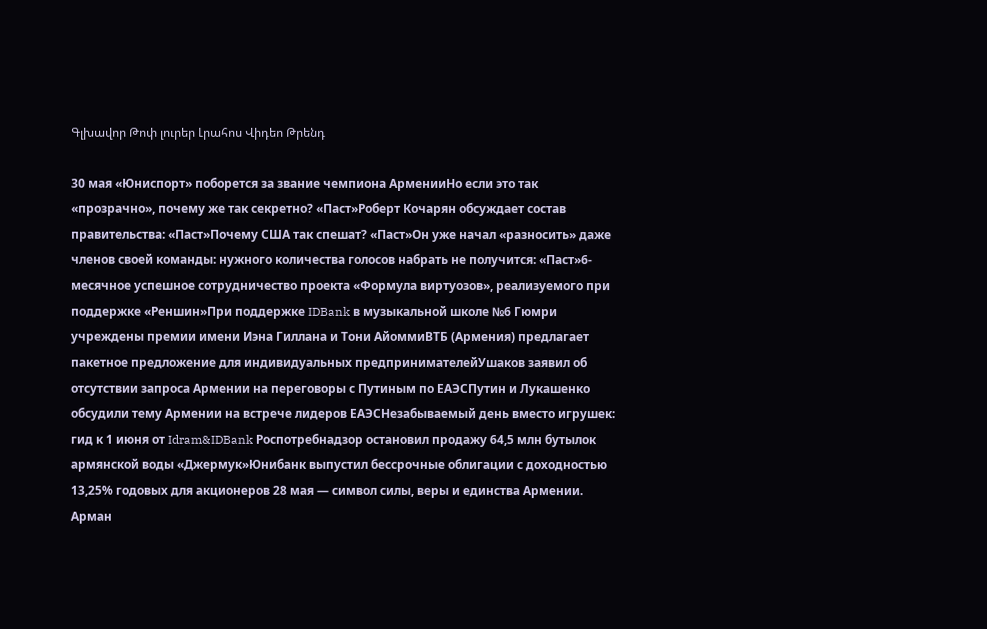Գլխավոր Թոփ լուրեր Լրահոս Վիդեո Թրենդ

30 мая «Юниспорт» поборется за звание чемпиона АрменииНо если это так «прозрачно», почему же так секретно? «Паст»Роберт Кочарян обсуждает состав правительства: «Паст»Почему США так спешат? «Паст»Он уже начал «разносить» даже членов своей команды: нужного количества голосов набрать не получится: «Паст»6-месячное успешное сотрудничество проекта «Формула виртуозов», реализуемого при поддержке «Реншин»При поддержке IDBank в музыкальной школе №6 Гюмри учреждены премии имени Иэна Гиллана и Тони АйоммиВТБ (Армения) предлагает пакетное предложение для индивидуальных предпринимателейУшаков заявил об отсутствии запроса Армении на переговоры с Путиным по ЕАЭСПутин и Лукашенко обсудили тему Армении на встрече лидеров ЕАЭСНезабываемый день вместо игрушек: гид к 1 июня от Idram&IDBank Роспотребнадзор остановил продажу 64,5 млн бутылок армянской воды «Джермук»Юнибанк выпустил бессрочные облигации с доходностью 13,25% годовых для акционеров 28 мая — символ силы, веры и единства Армении. Арман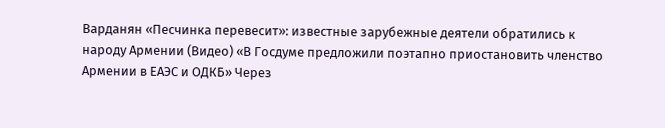Варданян «Песчинка перевесит»: известные зарубежные деятели обратились к народу Армении (Видео) «В Госдуме предложили поэтапно приостановить членство Армении в ЕАЭС и ОДКБ» Через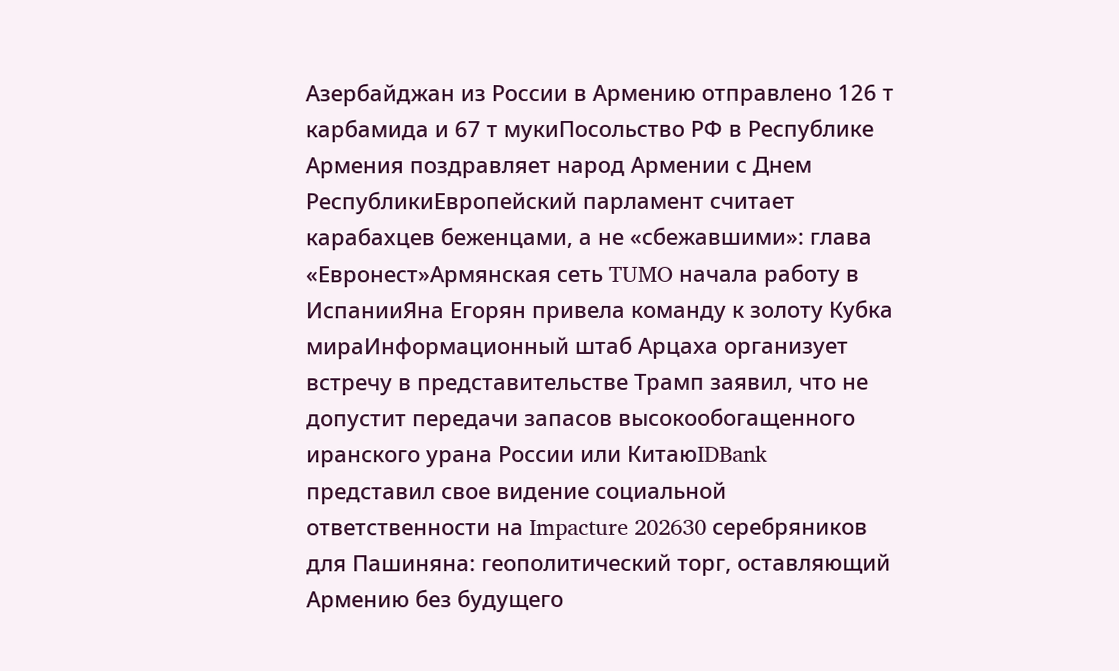Азербайджан из России в Армению отправлено 126 т карбамида и 67 т мукиПосольство РФ в Республике Армения поздравляет народ Армении с Днем РеспубликиЕвропейский парламент считает карабахцев беженцами, а не «сбежавшими»: глава «Евронест»Армянская сеть TUMO начала работу в ИспанииЯна Егорян привела команду к золоту Кубка мираИнформационный штаб Арцаха организует встречу в представительстве Трамп заявил, что не допустит передачи запасов высокообогащенного иранского урана России или КитаюIDBank представил свое видение социальной ответственности на Impacture 202630 серебряников для Пашиняна: геополитический торг, оставляющий Армению без будущего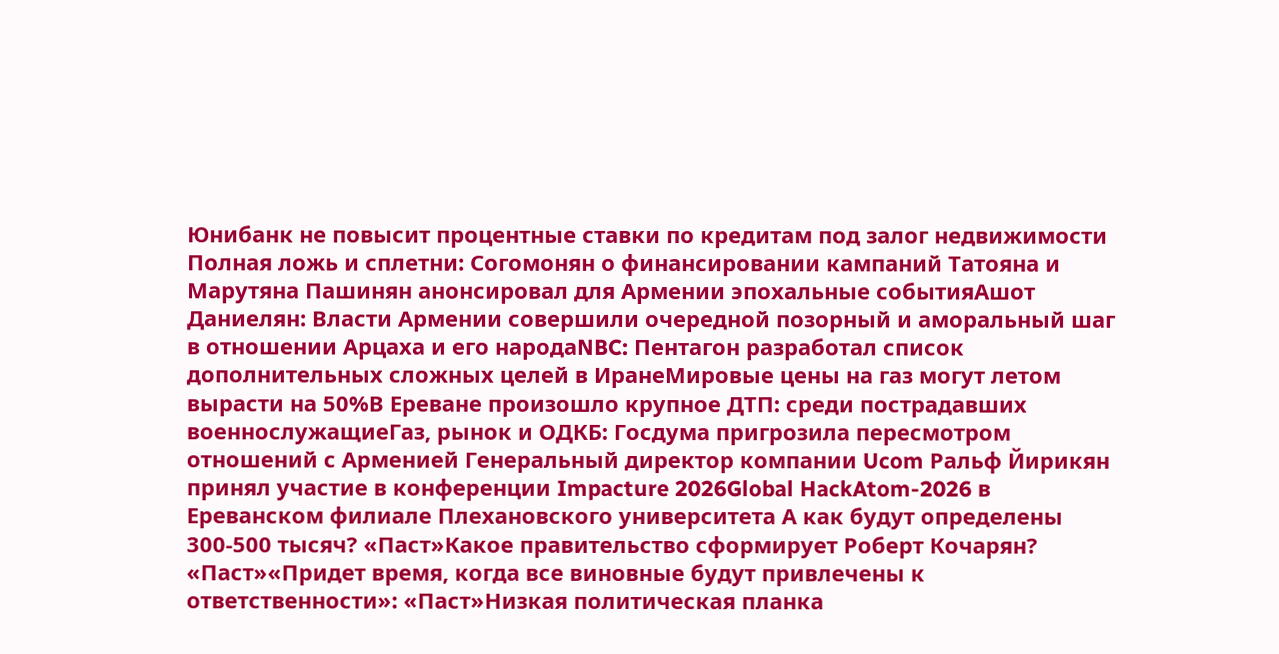Юнибанк не повысит процентные ставки по кредитам под залог недвижимости Полная ложь и сплетни: Согомонян о финансировании кампаний Татояна и Марутяна Пашинян анонсировал для Армении эпохальные событияАшот Даниелян: Власти Армении совершили очередной позорный и аморальный шаг в отношении Арцаха и его народаNBC: Пентагон разработал список дополнительных сложных целей в ИранеМировые цены на газ могут летом вырасти на 50%В Ереване произошло крупное ДТП: среди пострадавших военнослужащиеГаз, рынок и ОДКБ: Госдума пригрозила пересмотром отношений с Арменией Генеральный директор компании Ucom Ральф Йирикян принял участие в конференции Impacture 2026Global HackAtom-2026 в Ереванском филиале Плехановского университета А как будут определены 300-500 тысяч? «Паст»Какое правительство сформирует Роберт Кочарян? «Паст»«Придет время, когда все виновные будут привлечены к ответственности»: «Паст»Низкая политическая планка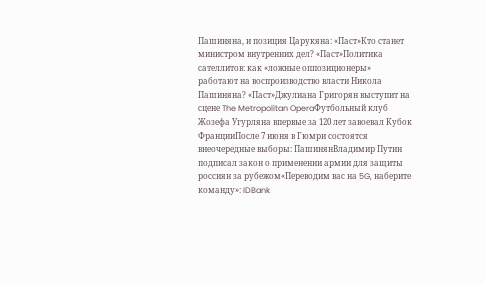Пашиняна, и позиция Царукяна: «Паст»Кто станет министром внутренних дел? «Паст»Политика сателлитов: как «ложные оппозиционеры» работают на воспроизводство власти Никола Пашиняна? «Паст»Джулиана Григорян выступит на сцене The Metropolitan OperaФутбольный клуб Жозефа Угурляна впервые за 120 лет завоевал Кубок ФранцииПосле 7 июня в Гюмри состоятся внеочередные выборы: ПашинянВладимир Путин подписал закон о применении армии для защиты россиян за рубежом«Переводим вас на 5G, наберите команду»: IDBank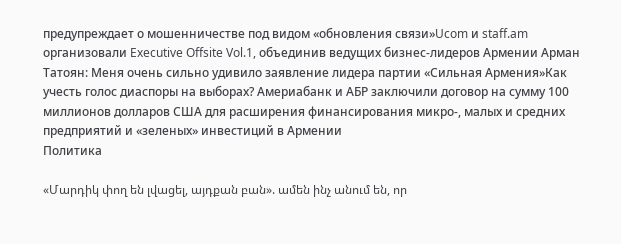предупреждает о мошенничестве под видом «обновления связи»Ucom и staff.am организовали Executive Offsite Vol.1, объединив ведущих бизнес-лидеров Армении Арман Татоян: Меня очень сильно удивило заявление лидера партии «Сильная Армения»Как учесть голос диаспоры на выборах? Америабанк и АБР заключили договор на сумму 100 миллионов долларов США для расширения финансирования микро-, малых и средних предприятий и «зеленых» инвестиций в Армении
Политика

«Մարդիկ փող են լվացել, այդքան բան». ամեն ինչ անում են, որ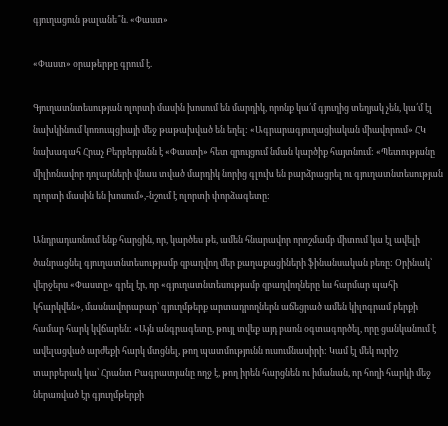գյուղացուն թալանե՞ն. «Փաստ»

«Փաստ» օրաթերթը գրում է.

Գյուղատնտեսության ոլորտի մասին խոսում են մարդիկ, որոնք կա՛մ գյուղից տեղյակ չեն, կա՛մ էլ նախկինում կոռուպցիայի մեջ թաթախված են եղել: «Ագրարագյուղացիական միավորում» ՀԿ նախագահ Հրաչ Բերբերյանն է «Փաստի» հետ զրույցում նման կարծիք հայտնում: «Պետությանը միլիոնավոր դոլարների վնաս տված մարդիկ նորից գլուխ են բարձրացրել ու գյուղատնտեսության ոլորտի մասին են խոսում»,-նշում է ոլորտի փորձագետը:

Անդրադառնում ենք հարցին, որ, կարծես թե, ամեն հնարավոր որոշմամբ միտում կա էլ ավելի ծանրացնել գյուղատնտեսությամբ զբաղվող մեր քաղաքացիների ֆինանսական բեռը: Օրինակ՝ վերջերս «Փաստը» գրել էր, որ «գյուղատնտեսությամբ զբաղվողները ևս հարմար պահի կհարկվեն», մասնավորաբար՝ գյուղմթերք արտադրողներն աճեցրած ամեն կիլոգրամ բերքի համար հարկ կվճարեն: «Այն անգրագետը, թույլ տվեք այդ բառն օգտագործել, որը ցանկանում է ավելացված արժեքի հարկ մտցնել, թող պատմությունն ուսումնասիրի: Կամ էլ մեկ ուրիշ տարբերակ կա՝ Հրանտ Բագրատյանը ողջ է, թող իրեն հարցնեն ու իմանան, որ հողի հարկի մեջ ներառված էր գյուղմթերքի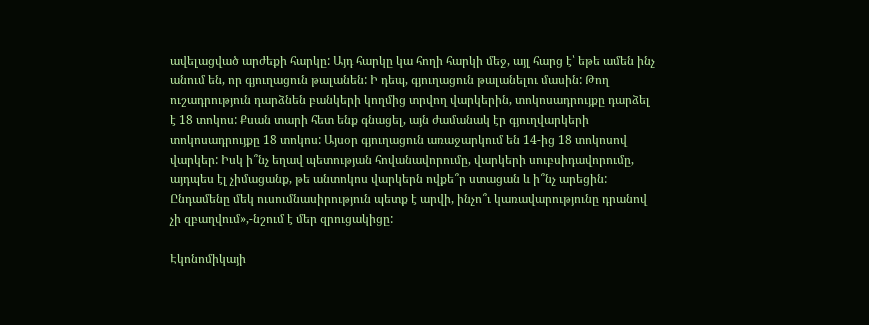ավելացված արժեքի հարկը: Այդ հարկը կա հողի հարկի մեջ, այլ հարց է՝ եթե ամեն ինչ անում են, որ գյուղացուն թալանեն: Ի դեպ, գյուղացուն թալանելու մասին: Թող ուշադրություն դարձնեն բանկերի կողմից տրվող վարկերին, տոկոսադրույքը դարձել է 18 տոկոս: Քսան տարի հետ ենք գնացել, այն ժամանակ էր գյուղվարկերի տոկոսադրույքը 18 տոկոս: Այսօր գյուղացուն առաջարկում են 14-ից 18 տոկոսով վարկեր: Իսկ ի՞նչ եղավ պետության հովանավորումը, վարկերի սուբսիդավորումը, այդպես էլ չիմացանք, թե անտոկոս վարկերն ովքե՞ր ստացան և ի՞նչ արեցին: Ընդամենը մեկ ուսումնասիրություն պետք է արվի, ինչո՞ւ կառավարությունը դրանով չի զբաղվում»,-նշում է մեր զրուցակիցը:

Էկոնոմիկայի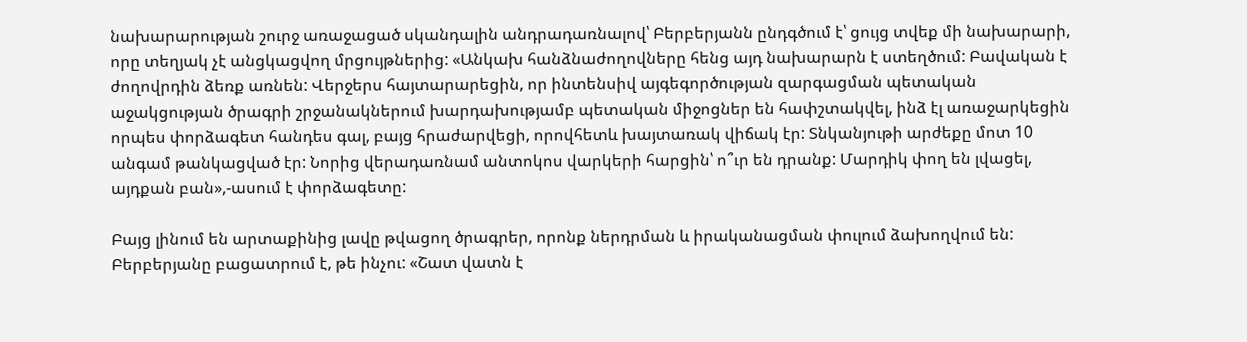նախարարության շուրջ առաջացած սկանդալին անդրադառնալով՝ Բերբերյանն ընդգծում է՝ ցույց տվեք մի նախարարի, որը տեղյակ չէ անցկացվող մրցույթներից: «Անկախ հանձնաժողովները հենց այդ նախարարն է ստեղծում: Բավական է ժողովրդին ձեռք առնեն: Վերջերս հայտարարեցին, որ ինտենսիվ այգեգործության զարգացման պետական աջակցության ծրագրի շրջանակներում խարդախությամբ պետական միջոցներ են հափշտակվել, ինձ էլ առաջարկեցին որպես փորձագետ հանդես գալ, բայց հրաժարվեցի, որովհետև խայտառակ վիճակ էր: Տնկանյութի արժեքը մոտ 10 անգամ թանկացված էր: Նորից վերադառնամ անտոկոս վարկերի հարցին՝ ո՞ւր են դրանք: Մարդիկ փող են լվացել, այդքան բան»,-ասում է փորձագետը:

Բայց լինում են արտաքինից լավը թվացող ծրագրեր, որոնք ներդրման և իրականացման փուլում ձախողվում են: Բերբերյանը բացատրում է, թե ինչու: «Շատ վատն է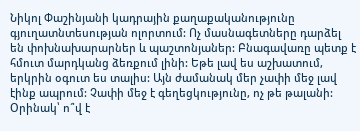Նիկոլ Փաշինյանի կադրային քաղաքականությունը գյուղատնտեսության ոլորտում: Ոչ մասնագետները դարձել են փոխնախարարներ և պաշտոնյաներ: Բնագավառը պետք է հմուտ մարդկանց ձեռքում լինի: Եթե լավ ես աշխատում, երկրին օգուտ ես տալիս: Այն ժամանակ մեր չափի մեջ լավ էինք ապրում: Չափի մեջ է գեղեցկությունը, ոչ թե թալանի: Օրինակ՝ ո՞վ է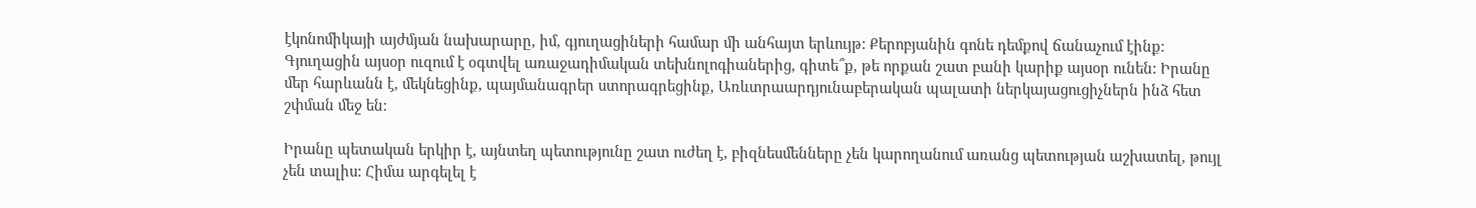էկոնոմիկայի այժմյան նախարարը, իմ, գյուղացիների համար մի անհայտ երևույթ: Քերոբյանին գոնե դեմքով ճանաչում էինք: Գյուղացին այսօր ուզում է օգտվել առաջադիմական տեխնոլոգիաներից, գիտե՞ք, թե որքան շատ բանի կարիք այսօր ունեն: Իրանը մեր հարևանն է, մեկնեցինք, պայմանագրեր ստորագրեցինք, Առևտրաարդյունաբերական պալատի ներկայացուցիչներն ինձ հետ շփման մեջ են:

Իրանը պետական երկիր է, այնտեղ պետությունը շատ ուժեղ է, բիզնեսմենները չեն կարողանում առանց պետության աշխատել, թույլ չեն տալիս: Հիմա արգելել է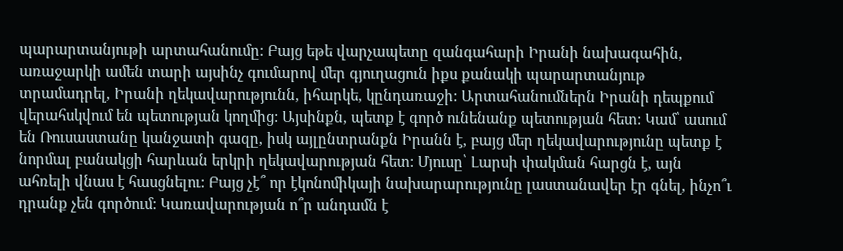պարարտանյութի արտահանումը: Բայց եթե վարչապետը զանգահարի Իրանի նախագահին, առաջարկի ամեն տարի այսինչ գումարով մեր գյուղացուն իքս քանակի պարարտանյութ տրամադրել, Իրանի ղեկավարությունն, իհարկե, կընդառաջի: Արտահանումներն Իրանի դեպքում վերահսկվում են պետության կողմից: Այսինքն, պետք է գործ ունենանք պետության հետ: Կամ՝ ասում են Ռուսաստանը կանջատի գազը, իսկ այլընտրանքն Իրանն է, բայց մեր ղեկավարությունը պետք է նորմալ բանակցի հարևան երկրի ղեկավարության հետ: Մյուսը՝ Լարսի փակման հարցն է, այն ահռելի վնաս է հասցնելու: Բայց չէ՞ որ էկոնոմիկայի նախարարությունը լաստանավեր էր գնել, ինչո՞ւ դրանք չեն գործում: Կառավարության ո՞ր անդամն է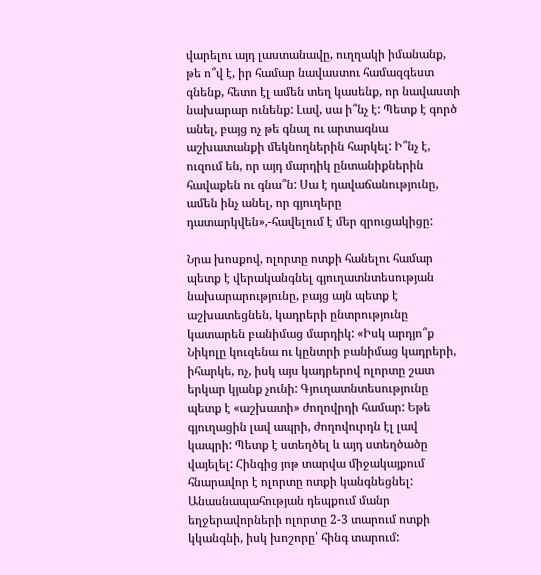վարելու այդ լաստանավը, ուղղակի իմանանք, թե ո՞վ է, իր համար նավաստու համազգեստ գնենք, հետո էլ ամեն տեղ կասենք, որ նավաստի նախարար ունենք: Լավ, սա ի՞նչ է: Պետք է գործ անել, բայց ոչ թե գնալ ու արտագնա աշխատանքի մեկնողներին հարկել: Ի՞նչ է, ուզում են, որ այդ մարդիկ ընտանիքներին հավաքեն ու գնա՞ն: Սա է դավաճանությունը, ամեն ինչ անել, որ գյուղերը դատարկվեն»,-հավելում է մեր զրուցակիցը:

Նրա խոսքով, ոլորտը ոտքի հանելու համար պետք է վերականգնել գյուղատնտեսության նախարարությունը, բայց այն պետք է աշխատեցնեն, կադրերի ընտրությունը կատարեն բանիմաց մարդիկ: «Իսկ արդյո՞ք Նիկոլը կուզենա ու կընտրի բանիմաց կադրերի, իհարկե, ոչ, իսկ այս կադրերով ոլորտը շատ երկար կյանք չունի: Գյուղատնտեսությունը պետք է «աշխատի» ժողովրդի համար: Եթե գյուղացին լավ ապրի, ժողովուրդն էլ լավ կապրի: Պետք է ստեղծել և այդ ստեղծածը վայելել: Հինգից յոթ տարվա միջակայքում հնարավոր է ոլորտը ոտքի կանգնեցնել: Անասնապահության դեպքում մանր եղջերավորների ոլորտը 2-3 տարում ոտքի կկանգնի, իսկ խոշորը՝ հինգ տարում: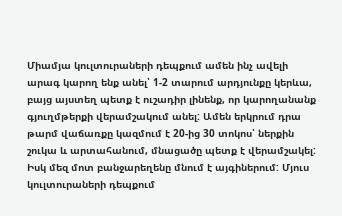Միամյա կուլտուրաների դեպքում ամեն ինչ ավելի արագ կարող ենք անել՝ 1-2 տարում արդյունքը կերևա, բայց այստեղ պետք է ուշադիր լինենք, որ կարողանանք գյուղմթերքի վերամշակում անել: Ամեն երկրում դրա թարմ վաճառքը կազմում է 20-ից 30 տոկոս՝ ներքին շուկա և արտահանում, մնացածը պետք է վերամշակել: Իսկ մեզ մոտ բանջարեղենը մնում է այգիներում: Մյուս կուլտուրաների դեպքում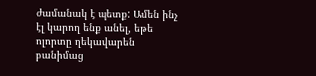ժամանակ է պետք: Ամեն ինչ էլ կարող ենք անել, եթե ոլորտը ղեկավարեն բանիմաց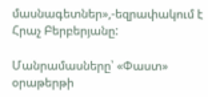մասնագետներ»,-եզրափակում է Հրաչ Բերբերյանը:

Մանրամասները՝ «Փաստ» օրաթերթի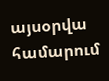այսօրվա համարում